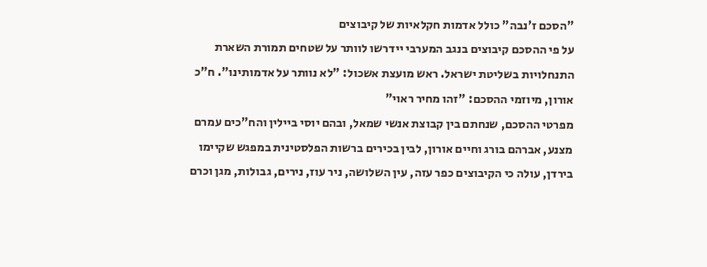"הסכם ז'נבה" כולל אדמות חקלאיות של קיבוצים
על פי ההסכם קיבוצים בנגב המערבי יידרשו לוותר על שטחים תמורת השארת התנחלויות בשליטת ישראל. ראש מועצת אשכול: "לא נוותר על אדמותינו". ח"כ אורון, מיוזמי ההסכם: "זהו מחיר ראוי"
מפרטי ההסכם, שנחתם בין קבוצת אנשי שמאל, ובהם יוסי ביילין והח"כים עמרם מצנע, אברהם בורג וחיים אורון, לבין בכירים ברשות הפלסטינית במפגש שקיימו בירדן, עולה כי הקיבוצים כפר עזה, עין השלושה, ניר עוז, נירים, גבולות, מגן וכרם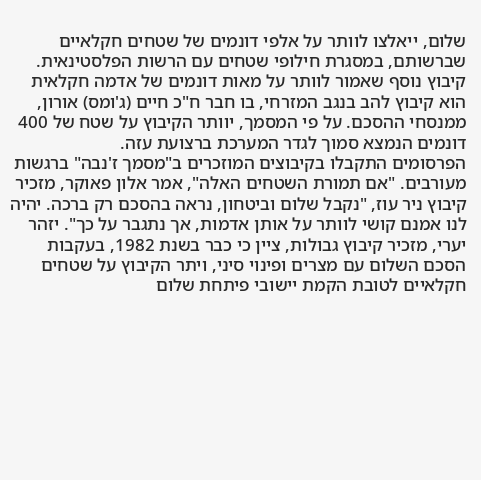שלום, ייאלצו לוותר על אלפי דונמים של שטחים חקלאיים שברשותם, במסגרת חילופי שטחים עם הרשות הפלסטינאית.
קיבוץ נוסף שאמור לוותר על מאות דונמים של אדמה חקלאית הוא קיבוץ להב בנגב המזרחי, בו חבר ח"כ חיים (ג'ומס) אורון, ממנסחי ההסכם. על פי המסמך, יוותר הקיבוץ על שטח של 400 דונמים הנמצא סמוך לגדר המערכת ברצועת עזה.
הפרסומים התקבלו בקיבוצים המוזכרים ב"מסמך ז'נבה" ברגשות מעורבים. "אם תמורת השטחים האלה", אמר אלון פאוקר, מזכיר קיבוץ ניר עוז, "נקבל שלום וביטחון, נראה בהסכם רק ברכה. יהיה לנו אמנם קושי לוותר על אותן אדמות, אך נתגבר על כך". יזהר יערי, מזכיר קיבוץ גבולות, ציין כי כבר בשנת 1982, בעקבות הסכם השלום עם מצרים ופינוי סיני, ויתר הקיבוץ על שטחים חקלאיים לטובת הקמת יישובי פיתחת שלום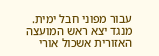עבור מפוני חבל ימית.
מנגד יצא ראש המועצה האזורית אשכול אורי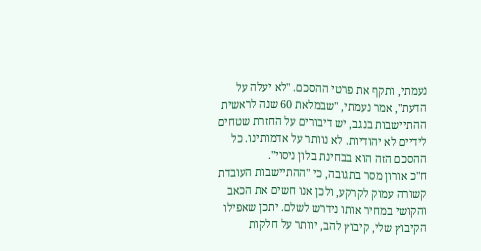נעמתי, ותקף את פרטי ההסכם. "לא יעלה על הדעת", אמר נעמתי, "שבמלאת 60 שנה לראשית ההתיישבות בנגב, יש דיבורים על החזרת שטחים לידיים לא יהודיות. לא נוותר על אדמותינו. כל ההסכם הזה הוא בבחינת בלון ניסוי".
ח"כ אורון מסר בתגובה, כי "ההתיישבות העובדת קשורה עמוק לקרקע, ולכן אנו חשים את הכאב והקושי במחיר אותו נידרש לשלם. יתכן שאפילו הקיבוץ שלי, קיבוץ להב, יוותר על חלקות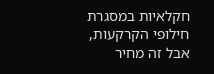חקלאיות במסגרת חילופי הקרקעות, אבל זה מחיר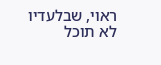ראוי, שבלעדיו לא תוכל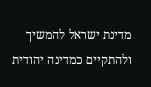מדינת ישראל להמשיך ולהתקיים כמדינה יהודית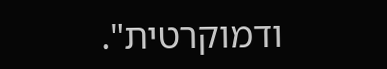ודמוקרטית".